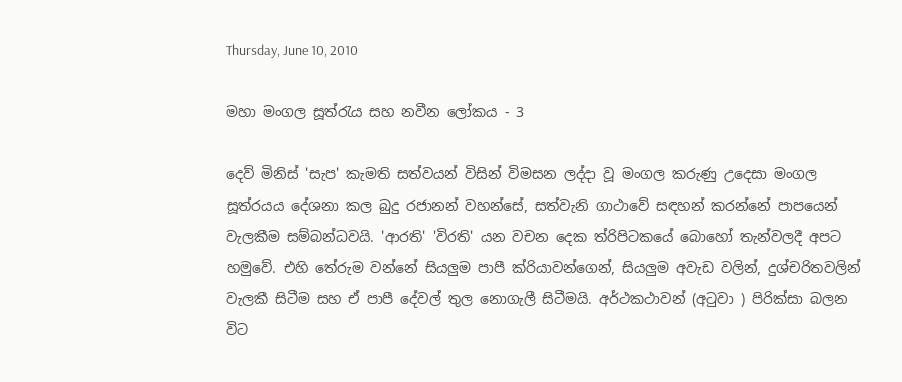Thursday, June 10, 2010

මහා මංගල සූත්රැය සහ නවීන ලෝකය - 3

දෙව් මිනිස් 'සැප' කැමති සත්වයන් විසින් විමසන ලද්දා වූ මංගල කරුණු උදෙසා මංගල සූත්රයය දේශනා කල බුදු රජානන් වහන්සේ, සත්වැනි ගාථාවේ සඳහන් කරන්නේ පාපයෙන් වැලකීම සම්බන්ධවයි. 'ආරති' 'විරති' යන වචන දෙක ත්රිපිටකයේ බොහෝ තැන්වලදී අපට හමුවේ. එහි තේරුම වන්නේ සියලුම පාපී ක්රියාවන්ගෙන්, සියලුම අවැඩ වලින්, දුශ්චරිතවලින් වැලකී සිටීම සහ ඒ පාපී දේවල් තුල නොගැලී සිටීමයි. අර්ථකථාවන් (අටුවා ) පිරික්සා බලන විට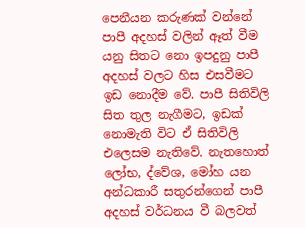පෙනීයන කරුණක් වන්නේ පාපී අදහස් වලින් ඈත් වීම යනු සිතට නො ඉපදුනු පාපී අදහස් වලට හිස එසවීමට ඉඩ නොදීම වේ. පාපී සිතිවිලි සිත තුල නැගීමට, ඉඩක් නොමැති විට ඒ සිතිවිලි එලෙසම නැතිවේ. නැතහොත් ලෝභ, ද්වේශ, මෝහ යන අන්ධකාරී සතුරන්ගෙන් පාපී අදහස් වර්ධනය වී බලවත්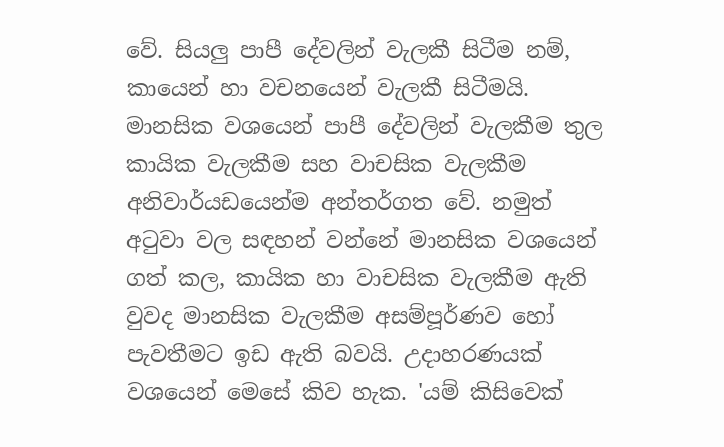වේ. සියලු පාපී දේවලින් වැලකී සිටීම නම්, කායෙන් හා වචනයෙන් වැලකී සිටීමයි. මානසික වශයෙන් පාපී දේවලින් වැලකීම තුල කායික වැලකීම සහ වාචසික වැලකීම අනිවාර්යඩයෙන්ම අන්තර්ගත වේ. නමුත් අටුවා වල සඳහන් වන්නේ මානසික වශයෙන් ගත් කල, කායික හා වාචසික වැලකීම ඇති වුවද මානසික වැලකීම අසම්පූර්ණව හෝ පැවතීමට ඉඩ ඇති බවයි. උදාහරණයක් වශයෙන් මෙසේ කිව හැක. 'යම් කිසිවෙක්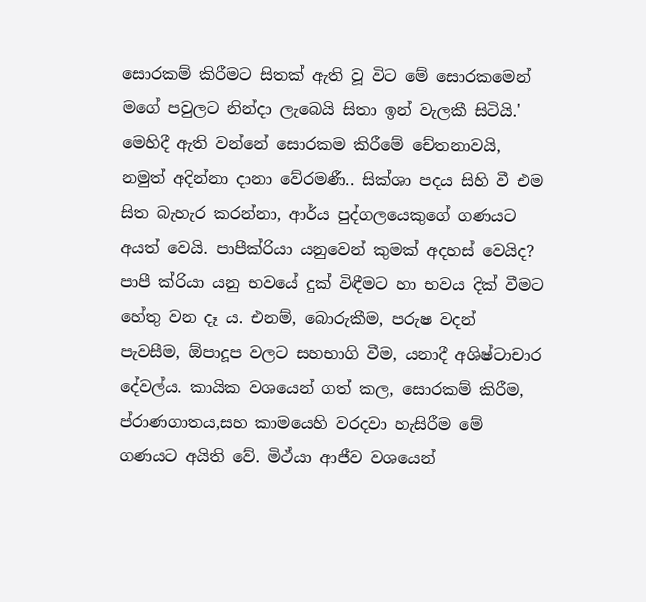සොරකම් කිරීමට සිතක් ඇති වූ විට මේ සොරකමෙන් මගේ පවුලට නින්දා ලැබෙයි සිතා ඉන් වැලකී සිටියි.' මෙහිදී ඇති වන්නේ සොරකම කිරීමේ චේතනාවයි, නමුත් අදින්නා දානා වේරමණී.. සික්ශා පදය සිහි වී එම සිත බැහැර කරන්නා, ආර්ය පුද්ගලයෙකුගේ ගණයට අයත් වෙයි. පාපීක්රියා යනුවෙන් කුමක් අදහස් වෙයිද? පාපී ක්රියා යනු භවයේ දුක් විඳීමට හා භවය දික් වීමට හේතු වන දෑ ය. එනම්, බොරුකීම, පරුෂ වදන් පැවසීම, ඕපාදූප වලට සහභාගි වීම, යනාදී අශිෂ්ටාචාර දේවල්ය. කායික වශයෙන් ගත් කල, සොරකම් කිරීම, ප්රාණගාතය,සහ කාමයෙහි වරදවා හැසිරීම මේ ගණයට අයිති වේ. මිථ්යා ආජීව වශයෙන්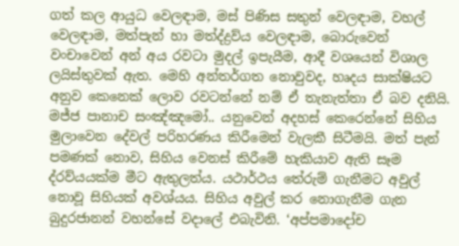ගත් කල ආයුධ වෙලඳාම, මස් පිණිස සතුන් වෙලඳාම, වහල් වෙලඳාම, මත්පැන් හා මත්ද්ද්‍රව්ය වෙලඳාම, බොරුවෙන් වංචාවෙන් අන් අය රවටා මුදල් ඉපැයීම, ආදී වශයෙන් විශාල ලයිස්තුවක් ඇත. මෙහි අන්තර්ගත නොවුවද, හෘදය සාක්ෂියට අනුව කෙනෙක් ලොව රවටන්නේ නම් ඒ තැනැත්තා ඒ බව දනියි. මජ්ජ පානාච සංඤ්ඤමෝ.. යනුවෙන් අදහස් කෙරෙන්නේ සිහිය මුලාවෙන දේවල් පරිහරණය කිරීමෙන් වැලකී සිටීමයි. මත් පැන් පමණක් නොව, සිහිය වෙනස් කිරීමේ හැකියාව ඇති සෑම ද්රව්යයක්ම මීට ඇතුලත්ය. යථාර්ථය තේරුම් ගැනීමට අවුල් නොවූ සිහියක් අවශ්යය. සිහිය අවුල් කර නොගැනීම ගැන බුදුරජානන් වහන්සේ වදාලේ එබැවිනි. ‘අප්පමාදෝච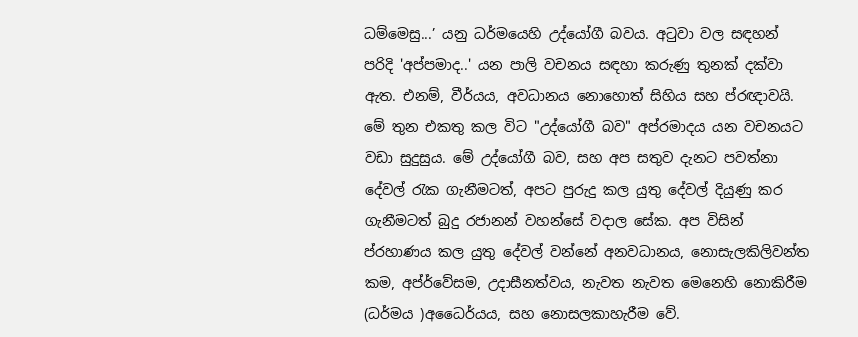ධම්මෙසු...’ යනු ධර්මයෙහි උද්යෝගී බවය. අටුවා වල සඳහන් පරිදි 'අප්පමාද..' යන පාලි වචනය සඳහා කරුණු තුනක් දක්වා ඇත. එනම්, වීර්යය, අවධානය නොහොත් සිහිය සහ ප්රඥාවයි. මේ තුන එකතු කල විට "උද්යෝගී බව" අප්රමාදය යන වචනයට වඩා සුදුසුය. මේ උද්යෝගී බව, සහ අප සතුව දැනට පවත්නා දේවල් රැක ගැනීමටත්, අපට පුරුදු කල යුතු දේවල් දියුණු කර ගැනීමටත් බුදු රජානන් වහන්සේ වදාල සේක. අප විසින් ප්රහාණය කල යුතු දේවල් වන්නේ අනවධානය, නොසැලකිලිවන්ත කම, අප්ර්වේසම, උදාසීනත්වය, නැවත නැවත මෙනෙහි නොකිරීම (ධර්මය )අධෛර්යය, සහ නොසලකාහැරීම වේ.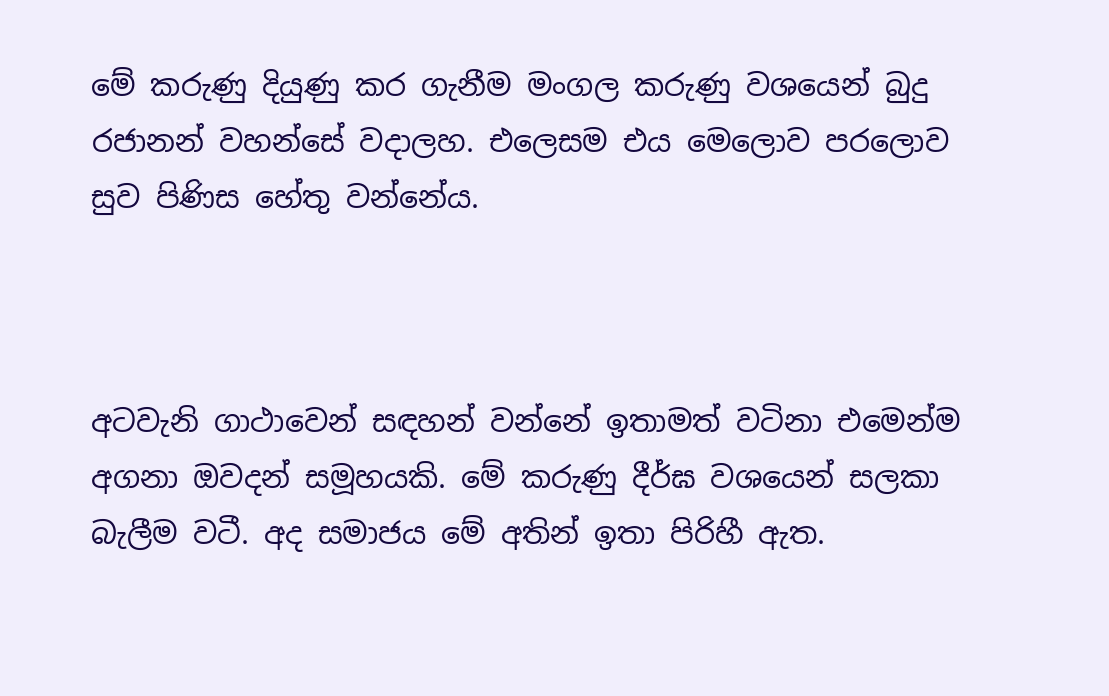මේ කරුණු දියුණු කර ගැනීම මංගල කරුණු වශයෙන් බුදු රජානන් වහන්සේ වදාලහ. එලෙසම එය මෙලොව පරලොව සුව පිණිස හේතු වන්නේය.



අටවැනි ගාථාවෙන් සඳහන් වන්නේ ඉතාමත් වටිනා එමෙන්ම අගනා ඔවදන් සමූහයකි. මේ කරුණු දීර්ඝ වශයෙන් සලකා බැලීම වටී. අද සමාජය මේ අතින් ඉතා පිරිහී ඇත.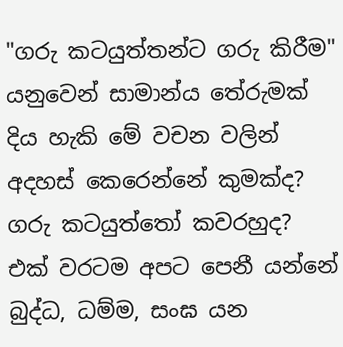"ගරු කටයුත්තන්ට ගරු කිරීම" යනුවෙන් සාමාන්ය තේරුමක් දිය හැකි මේ වචන වලින් අදහස් කෙරෙන්නේ කුමක්ද? ගරු කටයුත්තෝ කවරහුද? එක් වරටම අපට පෙනී යන්නේ බුද්ධ, ධම්ම, සංඝ යන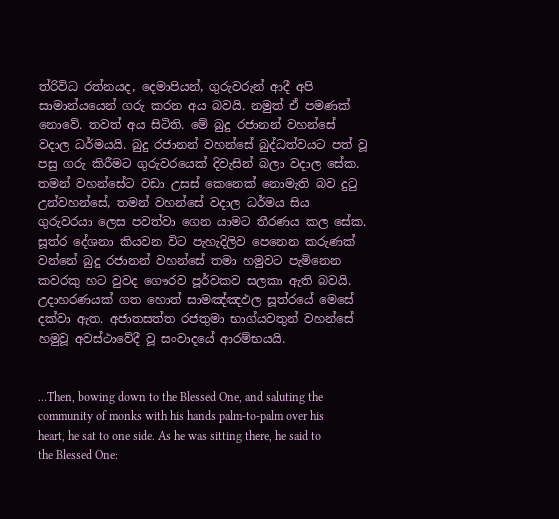ත්රිවිධ රත්නයද, දෙමාපියන්, ගුරුවරුන් ආදී අපි සාමාන්යයෙන් ගරු කරන අය බවයි. නමුත් ඒ පමණක් නොවේ. තවත් අය සිටිති. මේ බුදු රජානන් වහන්සේ වදාල ධර්මයයි. බුදු රජානන් වහන්සේ බුද්ධත්වයට පත් වූ පසු ගරු කිරීමට ගුරුවරයෙක් දිවැසින් බලා වදාල සේක. තමන් වහන්සේට වඩා උසස් කෙනෙක් නොමැති බව දුටු උන්වහන්සේ, තමන් වහන්සේ වදාල ධර්මය සිය ගුරුවරයා ලෙස පවත්වා ගෙන යාමට තීරණය කල සේක. සූත්ර දේශනා කියවන විට පැහැදිලිව පෙනෙන කරුණක් වන්නේ බුදු රජානන් වහන්සේ තමා හමුවට පැමිනෙන කවරකු හට වුවද ගෞරව පූර්වකව සලකා ඇති බවයි. උදාහරණයක් ගත හොත් සාමඤ්ඤඵල සූත්රයේ මෙසේ දක්වා ඇත. අජාතසත්ත රජතුමා භාග්යවතුන් වහන්සේ හමුවූ අවස්ථාවේදී වූ සංවාදයේ ආරම්භයයි.


…Then, bowing down to the Blessed One, and saluting the community of monks with his hands palm-to-palm over his heart, he sat to one side. As he was sitting there, he said to the Blessed One: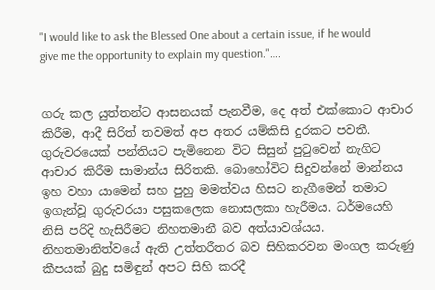"I would like to ask the Blessed One about a certain issue, if he would give me the opportunity to explain my question."….


ගරු කල යුත්තන්ට ආසනයක් පැනවීම, දෙ අත් එක්කොට ආචාර කිරීම, ආදී සිරිත් තවමත් අප අතර යම්කිසි දුරකට පවතී. ගුරුවරයෙක් පන්තියට පැමිනෙන විට සිසුන් පුටුවෙන් නැගිට ආචාර කිරීම සාමාන්ය සිරිතකි. බොහෝවිට සිදුවන්නේ මාන්නය ඉහ වහා යාමෙන් සහ පුහු මමත්වය හිසට නැගීමෙන් තමාට ඉගැන්වූ ගුරුවරයා පසුකලෙක නොසලකා හැරීමය. ධර්මයෙහි නිසි පරිදි හැසිරීමට නිහතමානී බව අත්යාවශ්යය. නිහතමානිත්වයේ ඇති උත්තරීතර බව සිහිකරවන මංගල කරුණු කීපයක් බුදු සමිඳුන් අපට සිහි කරදී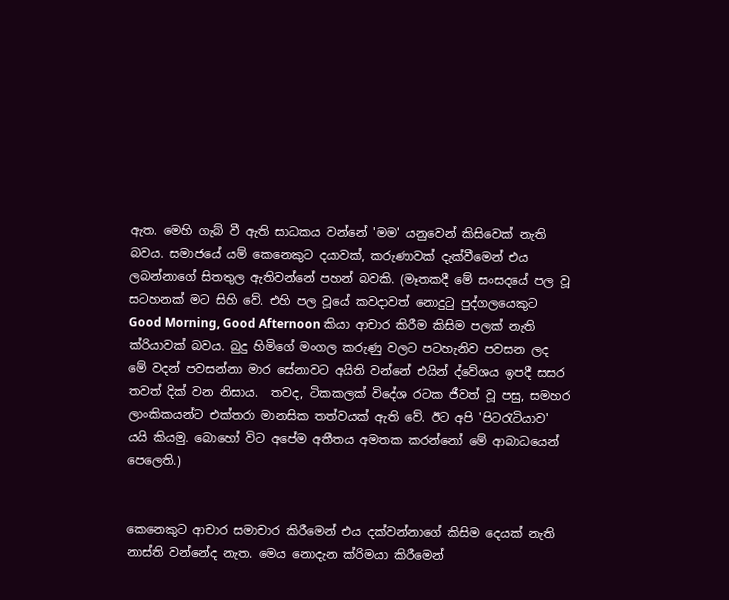ඇත. මෙහි ගැබ් වී ඇති සාධකය වන්නේ 'මම' යනුවෙන් කිසිවෙක් නැති බවය. සමාජයේ යම් කෙනෙකුට දයාවක්, කරුණාවක් දැක්වීමෙන් එය ලබන්නාගේ සිතතුල ඇතිවන්නේ පහන් බවකි. (මෑතකදී මේ සංසදයේ පල වූ සටහනක් මට සිහි වේ. එහි පල වූයේ කවදාවත් නොදුටු පුද්ගලයෙකුට Good Morning, Good Afternoon කියා ආචාර කිරීම කිසිම පලක් නැති ක්රියාවක් බවය. බුදු හිමිගේ මංගල කරුණු වලට පටහැනිව පවසන ලද මේ වදන් පවසන්නා මාර සේනාවට අයිති වන්නේ එයින් ද්වේශය ඉපදී සසර තවත් දික් වන නිසාය.  තවද, ටිකකලක් විදේශ රටක ජීවත් වූ පසු, සමහර ලාංකිකයන්ට එක්තරා මානසික තත්වයක් ඇති වේ. ඊට අපි 'පිටරැටියාව' යයි කියමු. බොහෝ විට අපේම අතීතය අමතක කරන්නෝ මේ ආබාධයෙන් පෙලෙති.)


කෙනෙකුට ආචාර සමාචාර කිරීමෙන් එය දක්වන්නාගේ කිසිම දෙයක් නැති නාස්ති වන්නේද නැත. මෙය නොදැන ක්රිමයා කිරීමෙන්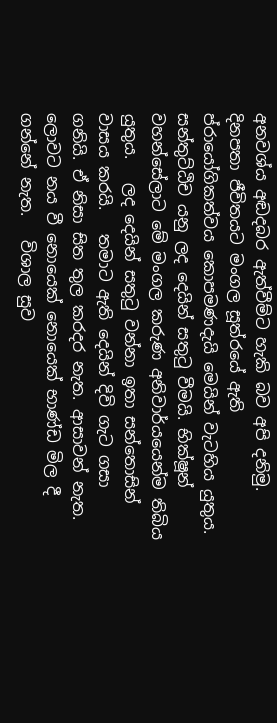අනවශ්ය අඬදබර ඇත්වීම්ට හැකි බව අපි දනිමු.   දිනපතා ජීවිතයට මංගල සූත්රයේ ඇති ප්රායෝගිකත්වය කොපමණදැයි මෙයින් වැටහිය යුතුය. සන්තුට්ඨිච යනු ලද දෙයින් සතුටු වීමයි. භික්ෂූන් වහන්සේලාට මේ මංගල කරුණ අනිවාර්යයෙන්ම තිබිය යුතුය.   ලද දෙයින් සතුටු වන්නා ඉතා සන්තොසින් වාසය කරයි.   තමාට ඇති දෙයින් දිවි ගැට ගසා ගනියි. ඒ නිසා සිත තුල කරදර නැත. ආසාවන් නැත.   ලොවට නය වී නොයෙක් නොයෙක් භාණ්ඩ මිල දී ගන්නේ නැත.   විශාල සුව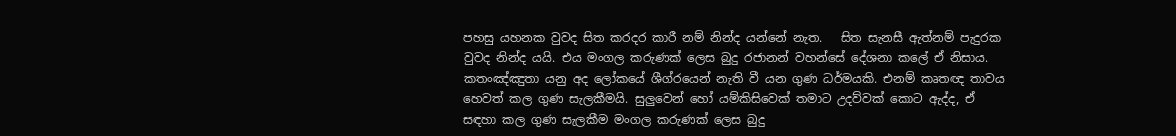පහසු යහනක වුවද සිත කරදර කාරී නම් නින්ද යන්නේ නැත.   සිත සැනසී ඇත්නම් පැදුරක වුවද නින්ද යයි. එය මංගල කරුණක් ලෙස බුදු රජානන් වහන්සේ දේශනා කලේ ඒ නිසාය.   කතංඤ්ඤුතා යනු අද ලෝකයේ ශීග්රයෙන් නැති වී යන ගුණ ධර්මයකි. එනම් කෘතඥ තාවය හෙවත් කල ගුණ සැලකීමයි. සුලුවෙන් හෝ යම්කිසිවෙක් තමාට උදව්වක් කොට ඇද්ද, ඒ සඳහා කල ගුණ සැලකීම මංගල කරුණක් ලෙස බුදු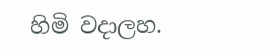හිමි වදාලහ.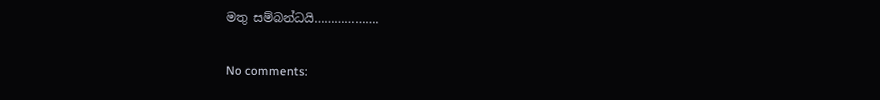මතු සම්බන්ධයි……………….

No comments: